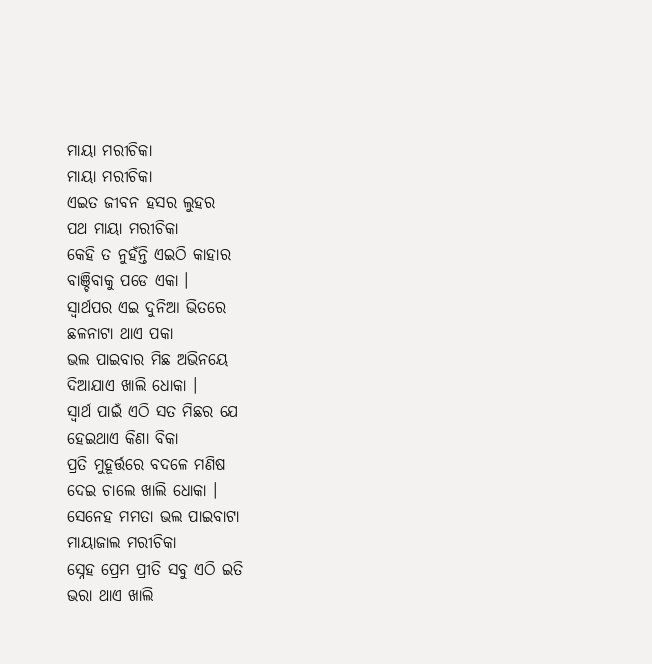ମାୟା ମରୀଚିକା
ମାୟା ମରୀଚିକା
ଏଇତ ଜୀବନ ହସର ଲୁହର
ପଥ ମାୟା ମରୀଚିକା
କେହି ତ ନୁହଁନ୍ତି ଏଇଠି କାହାର
ବାଞ୍ଚିବାକୁ ପଡେ ଏକା ।
ସ୍ବାର୍ଥପର ଏଇ ଦୁନିଆ ଭିତରେ
ଛଳନାଟା ଥାଏ ପକା
ଭଲ ପାଇବାର ମିଛ ଅଭିନୟେ
ଦିଆଯାଏ ଖାଲି ଧୋକା ।
ସ୍ବାର୍ଥ ପାଇଁ ଏଠି ସତ ମିଛର ଯେ
ହେଇଥାଏ କିଣା ବିକା
ପ୍ରତି ମୁହୂର୍ତ୍ତରେ ବଦଳେ ମଣିଷ
ଦେଇ ଚାଲେ ଖାଲି ଧୋକା ।
ସେନେହ ମମତା ଭଲ ପାଇବାଟା
ମାୟାଜାଲ ମରୀଚିକା
ସ୍ନେହ ପ୍ରେମ ପ୍ରୀତି ସବୁ ଏଠି ଇତି
ଭରା ଥାଏ ଖାଲି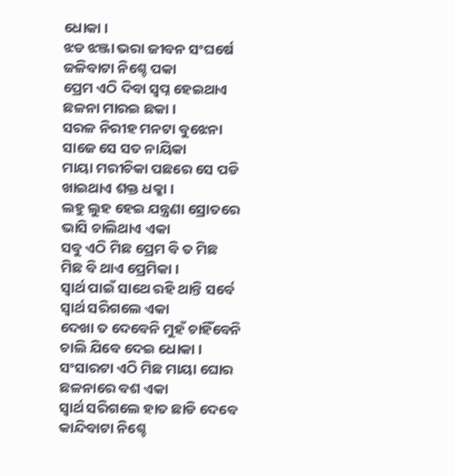ଧୋକା ।
ଝଡ ଝଞ୍ଜା ଭରା ଜୀବନ ସଂଘର୍ଷେ
ଜଳିବାଟା ନିଶ୍ଚେ ପକା
ପ୍ରେମ ଏଠି ଦିବା ସ୍ବପ୍ନ ହେଇଥାଏ
ଛଳନା ମାରଇ ଛକା ।
ସରଳ ନିରୀହ ମନଟା ବୁଝେନା
ସାଜେ ସେ ସତ ନାୟିକା
ମାୟା ମରୀଚିକା ପଛରେ ସେ ପଡି
ଖାଇଥାଏ ଶକ୍ତ ଧକ୍କା ।
ଲହୁ ଲୁହ ହେଇ ଯନ୍ତ୍ରଣା ସ୍ରୋତରେ
ଭାସି ଚାଲିଥାଏ ଏକା
ସବୁ ଏଠି ମିଛ ପ୍ରେମ ବି ତ ମିଛ
ମିଛ ବି ଥାଏ ପ୍ରେମିକା ।
ସ୍ବାର୍ଥ ପାଇଁ ସାଥେ ରହି ଥାନ୍ତି ସର୍ବେ
ସ୍ବାର୍ଥ ସରିଗଲେ ଏକା
ଦେଖା ତ ଦେବେନି ମୁହଁ ଚାହିଁବେନି
ଚାଲି ଯିବେ ଦେଇ ଧୋକା ।
ସଂସାରଟା ଏଠି ମିଛ ମାୟା ଘୋର
ଛଳନାରେ ବଶ ଏକା
ସ୍ବାର୍ଥ ସରିଗଲେ ହାତ ଛାଡି ଦେବେ
କାନ୍ଦିବାଟା ନିଶ୍ଚେ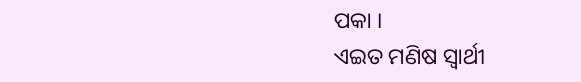ପକା ।
ଏଇତ ମଣିଷ ସ୍ବାର୍ଥୀ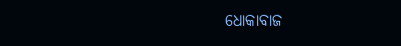ଧୋକାବାଜ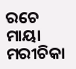ରଚେ ମାୟା ମରୀଚିକା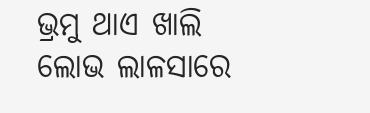ଭ୍ରମୁ ଥାଏ ଖାଲି ଲୋଭ ଲାଳସାରେ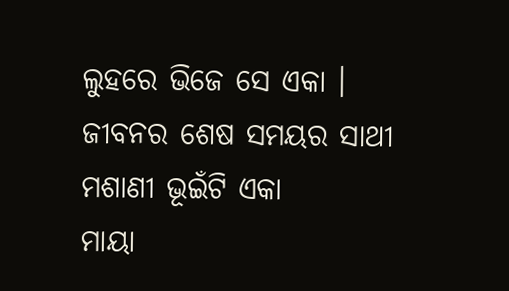ଲୁହରେ ଭିଜେ ସେ ଏକା ।
ଜୀବନର ଶେଷ ସମୟର ସାଥୀ
ମଶାଣୀ ଭୂଇଁଟି ଏକା
ମାୟା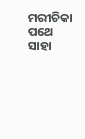ମରୀଚିକା ପଥେ ସାହା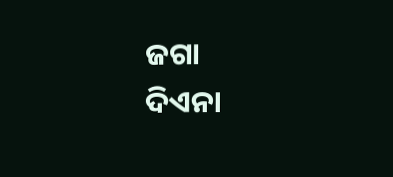ଜଗା
ଦିଏନା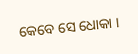କେବେ ସେ ଧୋକା ।